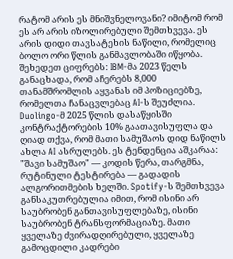რატომ არის ეს მნიშვნელოვანი? იმიტომ რომ ეს არ არის იზოლირებული შემთხვევა. ეს არის დიდი თავსატეხის ნაწილი, რომელიც ბოლო ორი წლის განმავლობაში იწყობა. შეხედეთ ციფრებს: IBM-მა 2023 წელს განაცხადა, რომ აჩერებს 8,000 თანამშრომლის აყვანას იმ პოზიციებზე, რომელთა ჩანაცვლებაც AI-ს შეუძლია. Duolingo-მ 2025 წლის დასაწყისში კონტრაქტორების 10% გაათავისუფლა და ღიად თქვა, რომ მათი სამუშაოს დიდ ნაწილს ახლა AI ასრულებს. ეს ტენდენცია აშკარაა: "შავი სამუშაო" — კოდის წერა, თარგმნა, რუტინული ტესტირება — გადადის ალგორითმების ხელში. Spotify-ს შემთხვევა განსაკუთრებულია იმით, რომ ისინი არ საუბრობენ განთავისუფლებაზე, ისინი საუბრობენ ტრანსფორმაციაზე. მათი ყველაზე ძვირადღირებული, ყველაზე გამოცდილი კადრები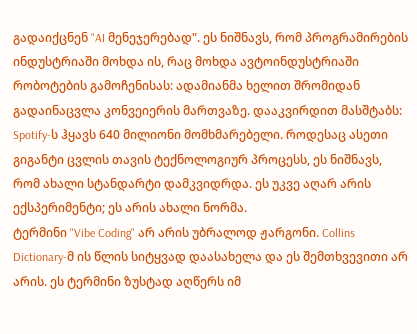გადაიქცნენ "AI მენეჯერებად". ეს ნიშნავს, რომ პროგრამირების ინდუსტრიაში მოხდა ის, რაც მოხდა ავტოინდუსტრიაში რობოტების გამოჩენისას: ადამიანმა ხელით შრომიდან გადაინაცვლა კონვეიერის მართვაზე. დააკვირდით მასშტაბს: Spotify-ს ჰყავს 640 მილიონი მომხმარებელი. როდესაც ასეთი გიგანტი ცვლის თავის ტექნოლოგიურ პროცესს, ეს ნიშნავს, რომ ახალი სტანდარტი დამკვიდრდა. ეს უკვე აღარ არის ექსპერიმენტი; ეს არის ახალი ნორმა.
ტერმინი "Vibe Coding" არ არის უბრალოდ ჟარგონი. Collins Dictionary-მ ის წლის სიტყვად დაასახელა და ეს შემთხვევითი არ არის. ეს ტერმინი ზუსტად აღწერს იმ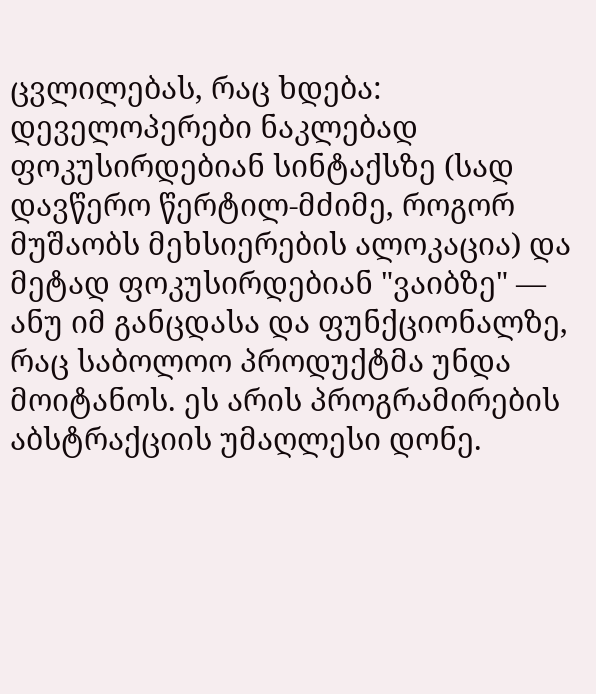ცვლილებას, რაც ხდება: დეველოპერები ნაკლებად ფოკუსირდებიან სინტაქსზე (სად დავწერო წერტილ-მძიმე, როგორ მუშაობს მეხსიერების ალოკაცია) და მეტად ფოკუსირდებიან "ვაიბზე" — ანუ იმ განცდასა და ფუნქციონალზე, რაც საბოლოო პროდუქტმა უნდა მოიტანოს. ეს არის პროგრამირების აბსტრაქციის უმაღლესი დონე.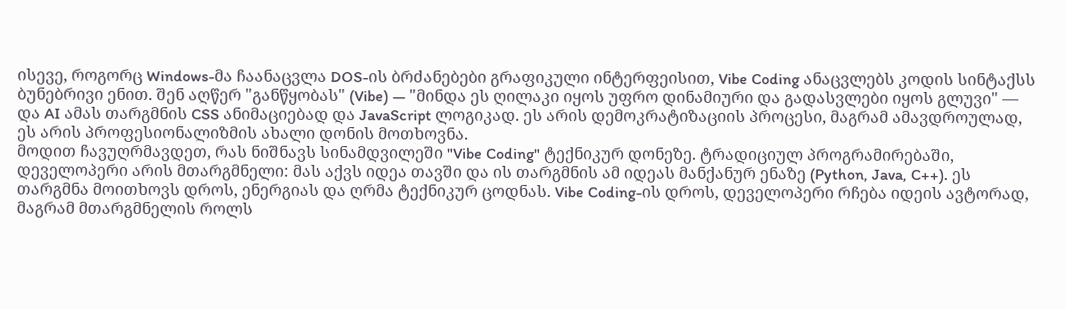ისევე, როგორც Windows-მა ჩაანაცვლა DOS-ის ბრძანებები გრაფიკული ინტერფეისით, Vibe Coding ანაცვლებს კოდის სინტაქსს ბუნებრივი ენით. შენ აღწერ "განწყობას" (Vibe) — "მინდა ეს ღილაკი იყოს უფრო დინამიური და გადასვლები იყოს გლუვი" — და AI ამას თარგმნის CSS ანიმაციებად და JavaScript ლოგიკად. ეს არის დემოკრატიზაციის პროცესი, მაგრამ ამავდროულად, ეს არის პროფესიონალიზმის ახალი დონის მოთხოვნა.
მოდით ჩავუღრმავდეთ, რას ნიშნავს სინამდვილეში "Vibe Coding" ტექნიკურ დონეზე. ტრადიციულ პროგრამირებაში, დეველოპერი არის მთარგმნელი: მას აქვს იდეა თავში და ის თარგმნის ამ იდეას მანქანურ ენაზე (Python, Java, C++). ეს თარგმნა მოითხოვს დროს, ენერგიას და ღრმა ტექნიკურ ცოდნას. Vibe Coding-ის დროს, დეველოპერი რჩება იდეის ავტორად, მაგრამ მთარგმნელის როლს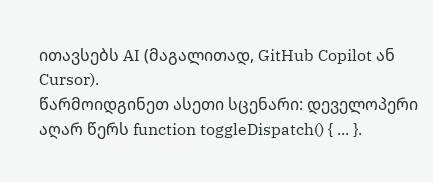ითავსებს AI (მაგალითად, GitHub Copilot ან Cursor).
წარმოიდგინეთ ასეთი სცენარი: დეველოპერი აღარ წერს function toggleDispatch() { ... }.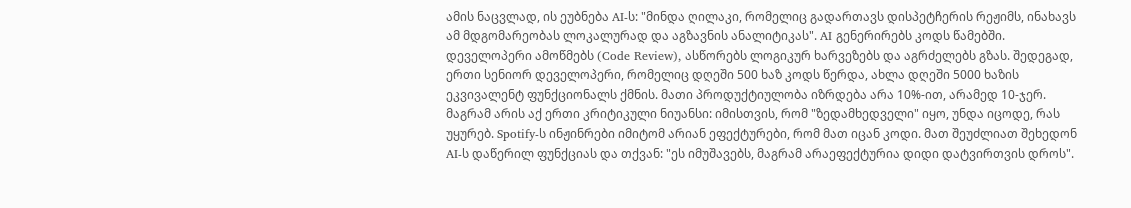ამის ნაცვლად, ის ეუბნება AI-ს: "მინდა ღილაკი, რომელიც გადართავს დისპეტჩერის რეჟიმს, ინახავს ამ მდგომარეობას ლოკალურად და აგზავნის ანალიტიკას". AI გენერირებს კოდს წამებში. დეველოპერი ამოწმებს (Code Review), ასწორებს ლოგიკურ ხარვეზებს და აგრძელებს გზას. შედეგად, ერთი სენიორ დეველოპერი, რომელიც დღეში 500 ხაზ კოდს წერდა, ახლა დღეში 5000 ხაზის ეკვივალენტ ფუნქციონალს ქმნის. მათი პროდუქტიულობა იზრდება არა 10%-ით, არამედ 10-ჯერ.
მაგრამ არის აქ ერთი კრიტიკული ნიუანსი: იმისთვის, რომ "ზედამხედველი" იყო, უნდა იცოდე, რას უყურებ. Spotify-ს ინჟინრები იმიტომ არიან ეფექტურები, რომ მათ იცან კოდი. მათ შეუძლიათ შეხედონ AI-ს დაწერილ ფუნქციას და თქვან: "ეს იმუშავებს, მაგრამ არაეფექტურია დიდი დატვირთვის დროს".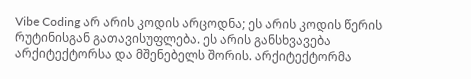Vibe Coding არ არის კოდის არცოდნა; ეს არის კოდის წერის რუტინისგან გათავისუფლება. ეს არის განსხვავება არქიტექტორსა და მშენებელს შორის. არქიტექტორმა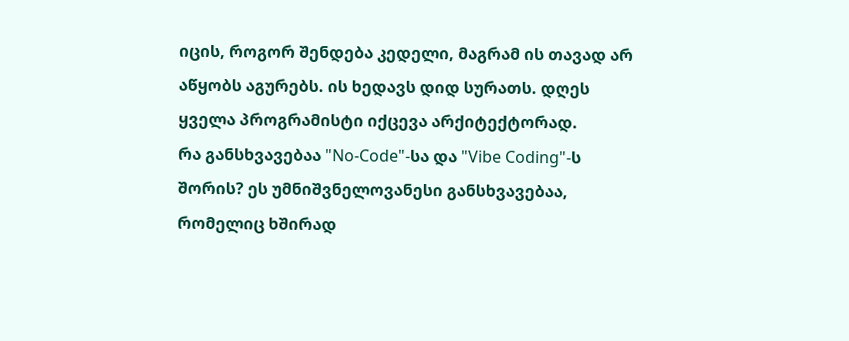იცის, როგორ შენდება კედელი, მაგრამ ის თავად არ აწყობს აგურებს. ის ხედავს დიდ სურათს. დღეს ყველა პროგრამისტი იქცევა არქიტექტორად.
რა განსხვავებაა "No-Code"-სა და "Vibe Coding"-ს შორის? ეს უმნიშვნელოვანესი განსხვავებაა, რომელიც ხშირად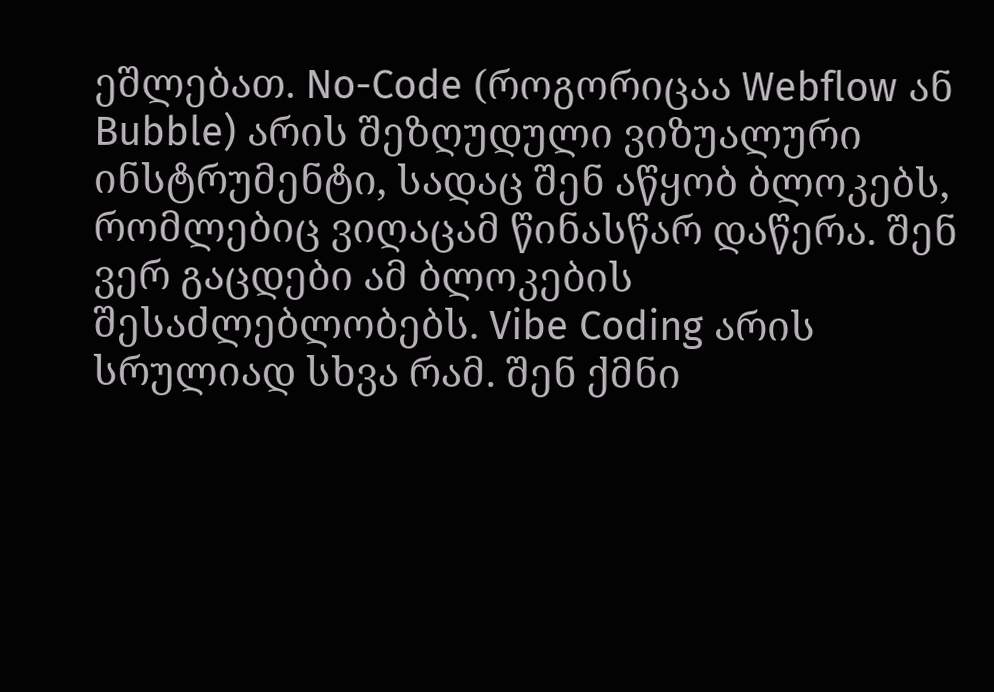ეშლებათ. No-Code (როგორიცაა Webflow ან Bubble) არის შეზღუდული ვიზუალური ინსტრუმენტი, სადაც შენ აწყობ ბლოკებს, რომლებიც ვიღაცამ წინასწარ დაწერა. შენ ვერ გაცდები ამ ბლოკების შესაძლებლობებს. Vibe Coding არის სრულიად სხვა რამ. შენ ქმნი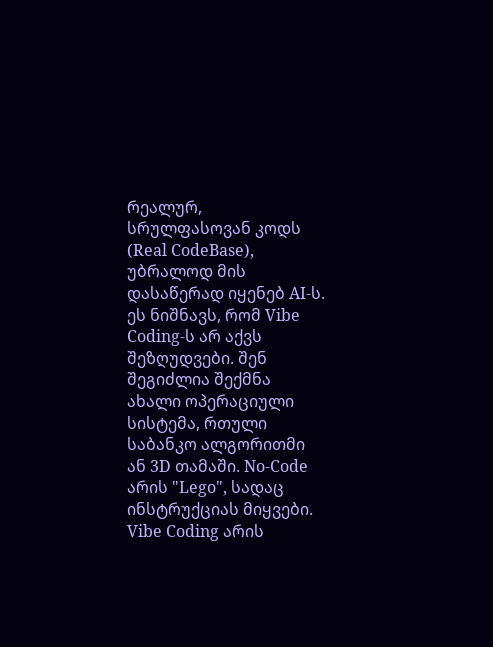რეალურ, სრულფასოვან კოდს (Real CodeBase), უბრალოდ მის დასაწერად იყენებ AI-ს. ეს ნიშნავს, რომ Vibe Coding-ს არ აქვს შეზღუდვები. შენ შეგიძლია შექმნა ახალი ოპერაციული სისტემა, რთული საბანკო ალგორითმი ან 3D თამაში. No-Code არის "Lego", სადაც ინსტრუქციას მიყვები. Vibe Coding არის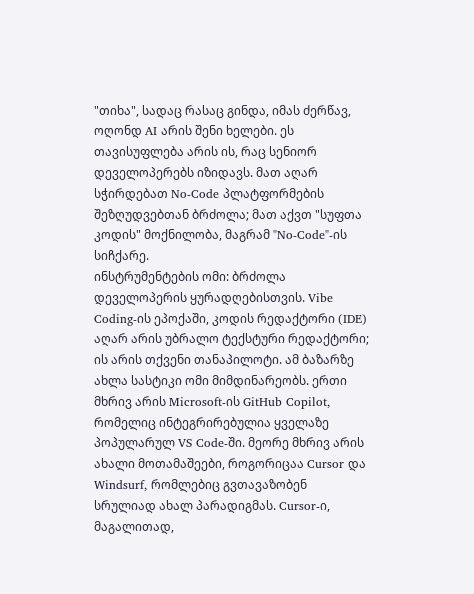"თიხა", სადაც რასაც გინდა, იმას ძერწავ, ოღონდ AI არის შენი ხელები. ეს თავისუფლება არის ის, რაც სენიორ დეველოპერებს იზიდავს. მათ აღარ სჭირდებათ No-Code პლატფორმების შეზღუდვებთან ბრძოლა; მათ აქვთ "სუფთა კოდის" მოქნილობა, მაგრამ "No-Code"-ის სიჩქარე.
ინსტრუმენტების ომი: ბრძოლა დეველოპერის ყურადღებისთვის. Vibe Coding-ის ეპოქაში, კოდის რედაქტორი (IDE) აღარ არის უბრალო ტექსტური რედაქტორი; ის არის თქვენი თანაპილოტი. ამ ბაზარზე ახლა სასტიკი ომი მიმდინარეობს. ერთი მხრივ არის Microsoft-ის GitHub Copilot, რომელიც ინტეგრირებულია ყველაზე პოპულარულ VS Code-ში. მეორე მხრივ არის ახალი მოთამაშეები, როგორიცაა Cursor და Windsurf, რომლებიც გვთავაზობენ სრულიად ახალ პარადიგმას. Cursor-ი, მაგალითად,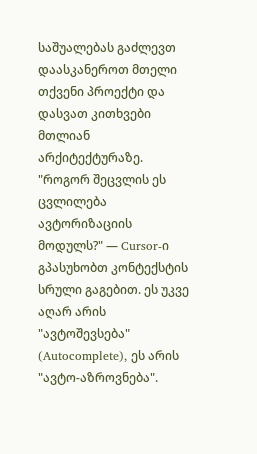საშუალებას გაძლევთ დაასკანეროთ მთელი თქვენი პროექტი და დასვათ კითხვები მთლიან არქიტექტურაზე. "როგორ შეცვლის ეს ცვლილება ავტორიზაციის მოდულს?" — Cursor-ი გპასუხობთ კონტექსტის სრული გაგებით. ეს უკვე აღარ არის "ავტოშევსება" (Autocomplete), ეს არის "ავტო-აზროვნება".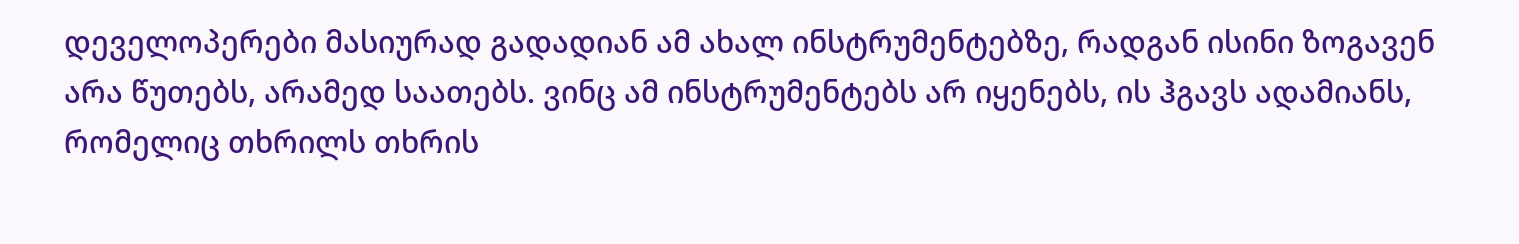დეველოპერები მასიურად გადადიან ამ ახალ ინსტრუმენტებზე, რადგან ისინი ზოგავენ არა წუთებს, არამედ საათებს. ვინც ამ ინსტრუმენტებს არ იყენებს, ის ჰგავს ადამიანს, რომელიც თხრილს თხრის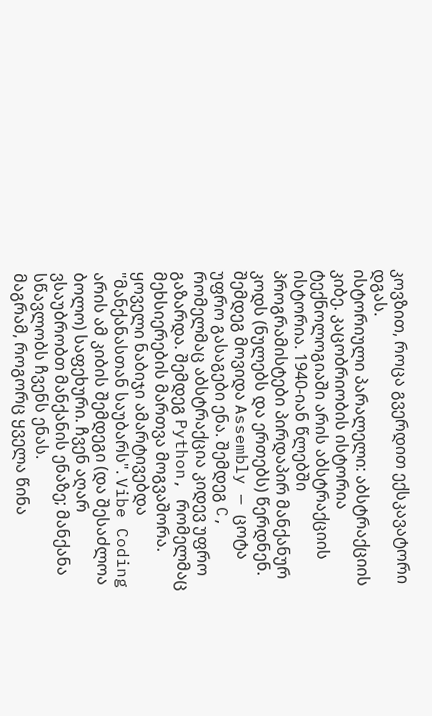კოვზით, როცა გვერდით ექსკავატორი დგას.
ისტორიული პარალელი: აბსტრაქციის კიბე. კაცობრიობის ისტორია ტექნოლოგიაში არის აბსტრაქციის ისტორია. 1940-იან წლებში პროგრამისტები პირდაპირ მანქანურ კოდს (ნულებს და ერთებს) წერდნენ. შემდეგ მოვიდა Assembly — ცოტა უფრო გასაგები ენა. შემდეგ C, რომელმაც აბსტრაქცია კიდევ უფრო გაზარდა. შემდეგ Python, რომელმაც მეხსიერების მართვა მოგვაშორა. ყოველი ნაბიჯი ამარტივებდა "მანქანასთან საუბარს". Vibe Coding არის ამ კიბის შემდეგი (და შესაძლოა ბოლო) საფეხური. ჩვენ აღარ ვსაუბრობთ მანქანის ენაზე; მანქანა სწავლობს ჩვენს ენას.
მაგრამ, როგორც ყველა წინა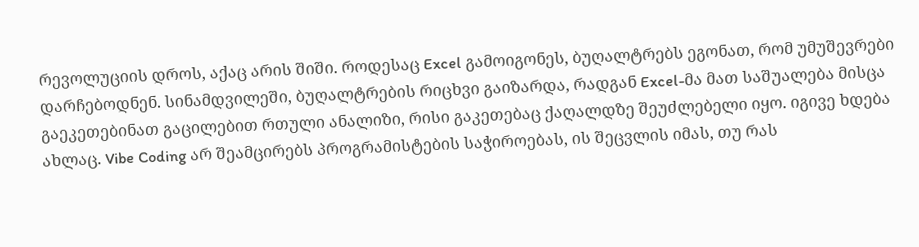რევოლუციის დროს, აქაც არის შიში. როდესაც Excel გამოიგონეს, ბუღალტრებს ეგონათ, რომ უმუშევრები დარჩებოდნენ. სინამდვილეში, ბუღალტრების რიცხვი გაიზარდა, რადგან Excel-მა მათ საშუალება მისცა გაეკეთებინათ გაცილებით რთული ანალიზი, რისი გაკეთებაც ქაღალდზე შეუძლებელი იყო. იგივე ხდება ახლაც. Vibe Coding არ შეამცირებს პროგრამისტების საჭიროებას, ის შეცვლის იმას, თუ რას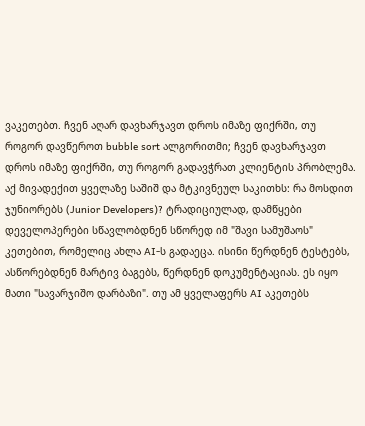ვაკეთებთ. ჩვენ აღარ დავხარჯავთ დროს იმაზე ფიქრში, თუ როგორ დავწეროთ bubble sort ალგორითმი; ჩვენ დავხარჯავთ დროს იმაზე ფიქრში, თუ როგორ გადავჭრათ კლიენტის პრობლემა.
აქ მივადექით ყველაზე საშიშ და მტკივნეულ საკითხს: რა მოსდით ჯუნიორებს (Junior Developers)? ტრადიციულად, დამწყები დეველოპერები სწავლობდნენ სწორედ იმ "შავი სამუშაოს" კეთებით, რომელიც ახლა AI-ს გადაეცა. ისინი წერდნენ ტესტებს, ასწორებდნენ მარტივ ბაგებს, წერდნენ დოკუმენტაციას. ეს იყო მათი "სავარჯიშო დარბაზი". თუ ამ ყველაფერს AI აკეთებს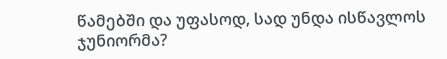წამებში და უფასოდ, სად უნდა ისწავლოს ჯუნიორმა?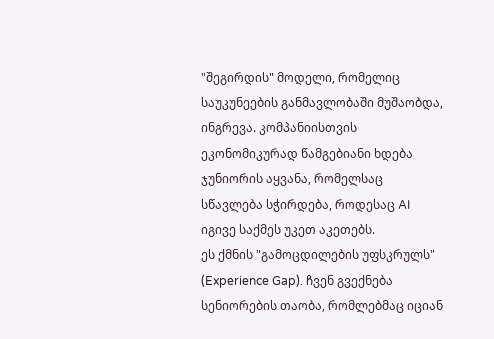"შეგირდის" მოდელი, რომელიც საუკუნეების განმავლობაში მუშაობდა, ინგრევა. კომპანიისთვის ეკონომიკურად წამგებიანი ხდება ჯუნიორის აყვანა, რომელსაც სწავლება სჭირდება, როდესაც AI იგივე საქმეს უკეთ აკეთებს.
ეს ქმნის "გამოცდილების უფსკრულს" (Experience Gap). ჩვენ გვექნება სენიორების თაობა, რომლებმაც იციან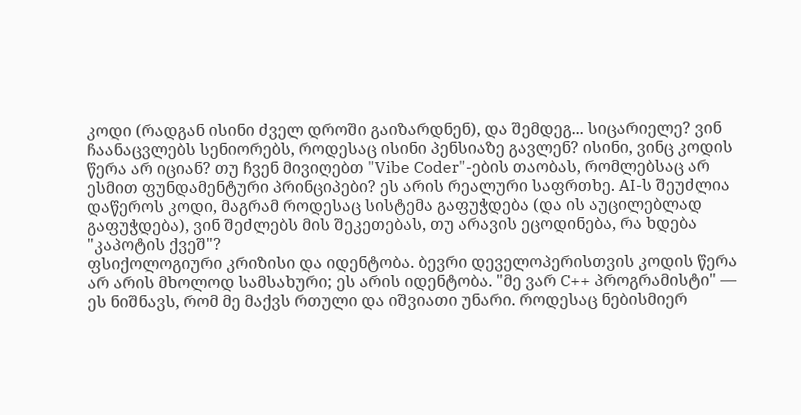კოდი (რადგან ისინი ძველ დროში გაიზარდნენ), და შემდეგ... სიცარიელე? ვინ ჩაანაცვლებს სენიორებს, როდესაც ისინი პენსიაზე გავლენ? ისინი, ვინც კოდის წერა არ იციან? თუ ჩვენ მივიღებთ "Vibe Coder"-ების თაობას, რომლებსაც არ ესმით ფუნდამენტური პრინციპები? ეს არის რეალური საფრთხე. AI-ს შეუძლია დაწეროს კოდი, მაგრამ როდესაც სისტემა გაფუჭდება (და ის აუცილებლად გაფუჭდება), ვინ შეძლებს მის შეკეთებას, თუ არავის ეცოდინება, რა ხდება "კაპოტის ქვეშ"?
ფსიქოლოგიური კრიზისი და იდენტობა. ბევრი დეველოპერისთვის კოდის წერა არ არის მხოლოდ სამსახური; ეს არის იდენტობა. "მე ვარ C++ პროგრამისტი" — ეს ნიშნავს, რომ მე მაქვს რთული და იშვიათი უნარი. როდესაც ნებისმიერ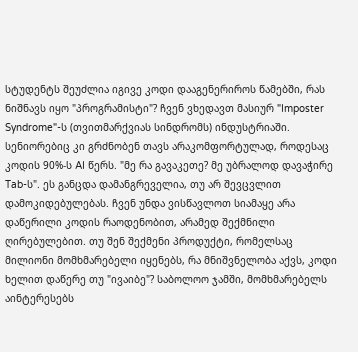სტუდენტს შეუძლია იგივე კოდი დააგენერიროს წამებში, რას ნიშნავს იყო "პროგრამისტი"? ჩვენ ვხედავთ მასიურ "Imposter Syndrome"-ს (თვითმარქვიას სინდრომს) ინდუსტრიაში. სენიორებიც კი გრძნობენ თავს არაკომფორტულად, როდესაც კოდის 90%-ს AI წერს. "მე რა გავაკეთე? მე უბრალოდ დავაჭირე Tab-ს". ეს განცდა დამანგრეველია, თუ არ შევცვლით დამოკიდებულებას. ჩვენ უნდა ვისწავლოთ სიამაყე არა დაწერილი კოდის რაოდენობით, არამედ შექმნილი ღირებულებით. თუ შენ შექმენი პროდუქტი, რომელსაც მილიონი მომხმარებელი იყენებს, რა მნიშვნელობა აქვს, კოდი ხელით დაწერე თუ "ივაიბე"? საბოლოო ჯამში, მომხმარებელს აინტერესებს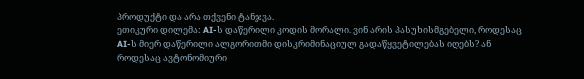პროდუქტი და არა თქვენი ტანჯვა.
ეთიკური დილემა: AI-ს დაწერილი კოდის მორალი. ვინ არის პასუხისმგებელი, როდესაც AI-ს მიერ დაწერილი ალგორითმი დისკრიმინაციულ გადაწყვეტილებას იღებს? ან როდესაც ავტონომიური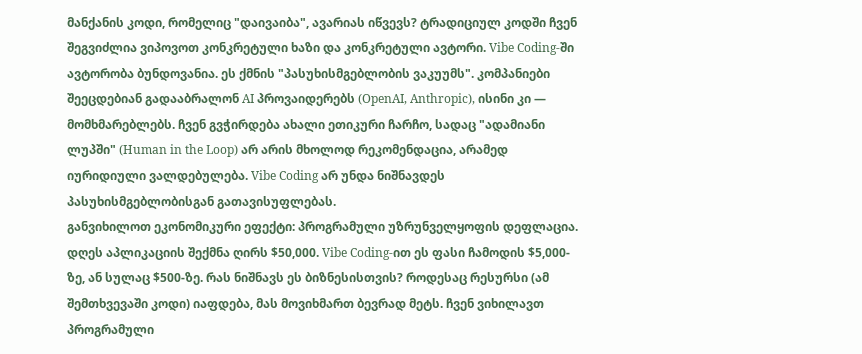მანქანის კოდი, რომელიც "დაივაიბა", ავარიას იწვევს? ტრადიციულ კოდში ჩვენ შეგვიძლია ვიპოვოთ კონკრეტული ხაზი და კონკრეტული ავტორი. Vibe Coding-ში ავტორობა ბუნდოვანია. ეს ქმნის "პასუხისმგებლობის ვაკუუმს". კომპანიები შეეცდებიან გადააბრალონ AI პროვაიდერებს (OpenAI, Anthropic), ისინი კი — მომხმარებლებს. ჩვენ გვჭირდება ახალი ეთიკური ჩარჩო, სადაც "ადამიანი ლუპში" (Human in the Loop) არ არის მხოლოდ რეკომენდაცია, არამედ იურიდიული ვალდებულება. Vibe Coding არ უნდა ნიშნავდეს პასუხისმგებლობისგან გათავისუფლებას.
განვიხილოთ ეკონომიკური ეფექტი: პროგრამული უზრუნველყოფის დეფლაცია. დღეს აპლიკაციის შექმნა ღირს $50,000. Vibe Coding-ით ეს ფასი ჩამოდის $5,000-ზე, ან სულაც $500-ზე. რას ნიშნავს ეს ბიზნესისთვის? როდესაც რესურსი (ამ შემთხვევაში კოდი) იაფდება, მას მოვიხმართ ბევრად მეტს. ჩვენ ვიხილავთ პროგრამული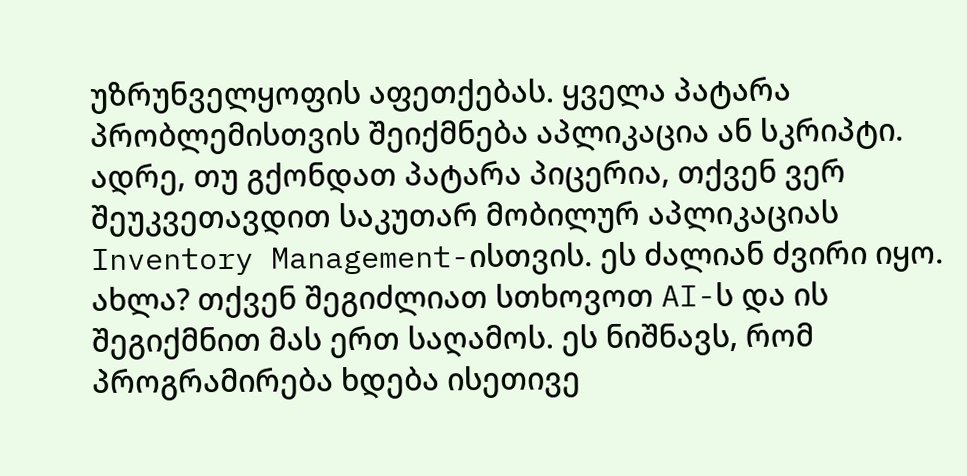უზრუნველყოფის აფეთქებას. ყველა პატარა პრობლემისთვის შეიქმნება აპლიკაცია ან სკრიპტი.
ადრე, თუ გქონდათ პატარა პიცერია, თქვენ ვერ შეუკვეთავდით საკუთარ მობილურ აპლიკაციას Inventory Management-ისთვის. ეს ძალიან ძვირი იყო. ახლა? თქვენ შეგიძლიათ სთხოვოთ AI-ს და ის შეგიქმნით მას ერთ საღამოს. ეს ნიშნავს, რომ პროგრამირება ხდება ისეთივე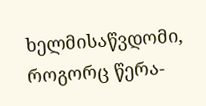ხელმისაწვდომი, როგორც წერა-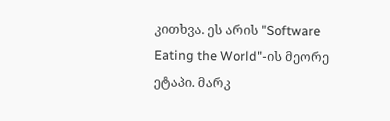კითხვა. ეს არის "Software Eating the World"-ის მეორე ეტაპი. მარკ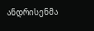ანდრისენმა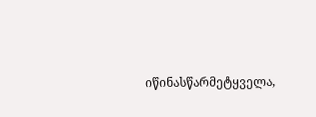იწინასწარმეტყველა,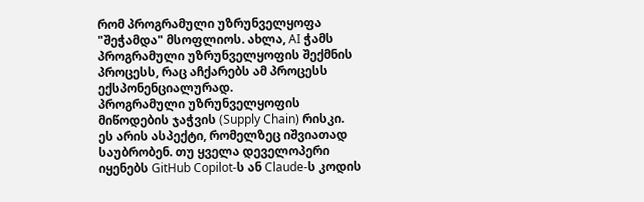რომ პროგრამული უზრუნველყოფა "შეჭამდა" მსოფლიოს. ახლა, AI ჭამს პროგრამული უზრუნველყოფის შექმნის პროცესს, რაც აჩქარებს ამ პროცესს ექსპონენციალურად.
პროგრამული უზრუნველყოფის მიწოდების ჯაჭვის (Supply Chain) რისკი. ეს არის ასპექტი, რომელზეც იშვიათად საუბრობენ. თუ ყველა დეველოპერი იყენებს GitHub Copilot-ს ან Claude-ს კოდის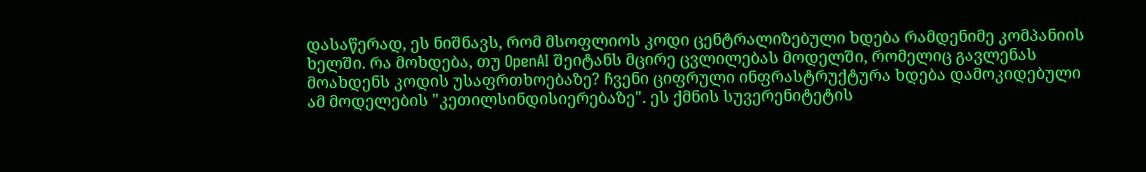დასაწერად, ეს ნიშნავს, რომ მსოფლიოს კოდი ცენტრალიზებული ხდება რამდენიმე კომპანიის ხელში. რა მოხდება, თუ OpenAI შეიტანს მცირე ცვლილებას მოდელში, რომელიც გავლენას მოახდენს კოდის უსაფრთხოებაზე? ჩვენი ციფრული ინფრასტრუქტურა ხდება დამოკიდებული ამ მოდელების "კეთილსინდისიერებაზე". ეს ქმნის სუვერენიტეტის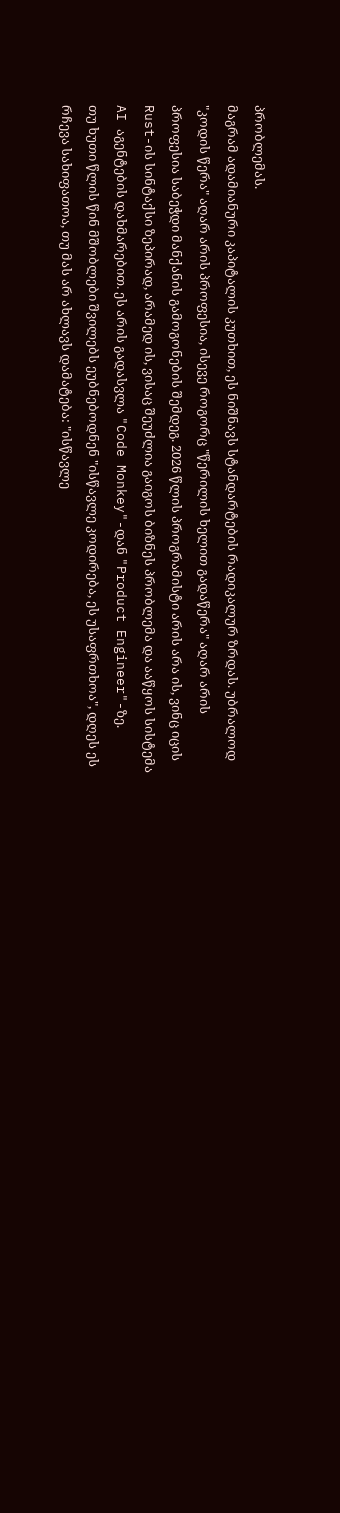პრობლემას.
მაგრამ ადამიანური კაპიტალის კუთხით, ეს ნიშნავს სტანდარტების რადიკალურ ზრდას. უბრალოდ "კოდის წერა" აღარ არის პროფესია, ისევე როგორც "წერილის ხელით გადაწერა" აღარ არის პროფესია საბეჭდი მანქანის გამოგონების შემდეგ. 2026 წლის პროგრამისტი არის არა ის, ვინც იცის Rust-ის სინტაქსი ზეპირად, არამედ ის, ვისაც შეუძლია გაიგოს ბიზნეს პრობლემა და ააწყოს სისტემა AI აგენტების დახმარებით. ეს არის გადასვლა "Code Monkey"-დან "Product Engineer"-ზე.
თუ ხუთი წლის წინ მშობლები შვილებს ეუბნებოდნენ "ისწავლე კოდირება, ეს უსაფრთხოა", დღეს ეს რჩევა სახიფათოა, თუ მას არ ახლავს დამატება: "ისწავლე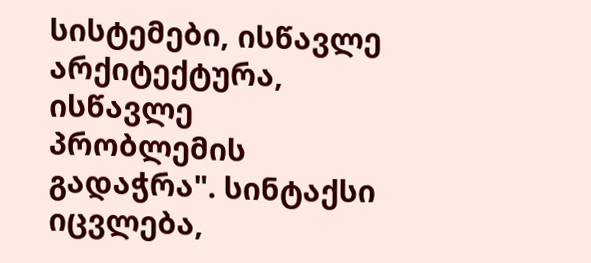სისტემები, ისწავლე არქიტექტურა, ისწავლე პრობლემის გადაჭრა". სინტაქსი იცვლება,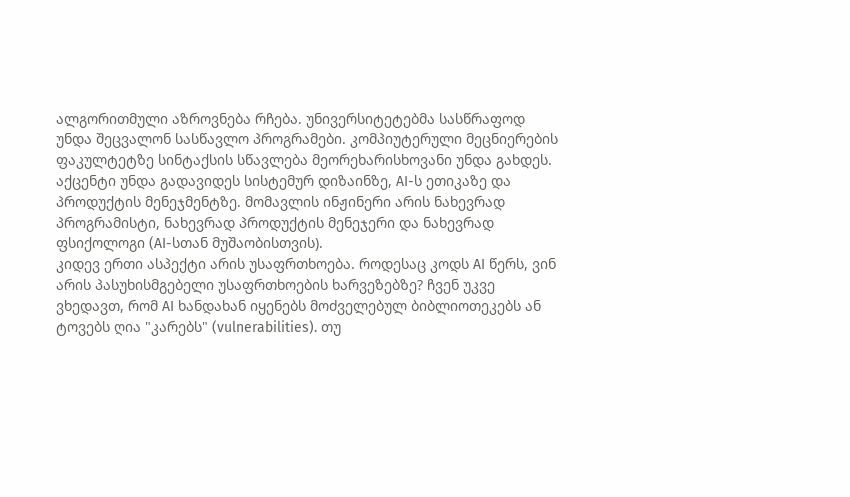ალგორითმული აზროვნება რჩება. უნივერსიტეტებმა სასწრაფოდ უნდა შეცვალონ სასწავლო პროგრამები. კომპიუტერული მეცნიერების ფაკულტეტზე სინტაქსის სწავლება მეორეხარისხოვანი უნდა გახდეს. აქცენტი უნდა გადავიდეს სისტემურ დიზაინზე, AI-ს ეთიკაზე და პროდუქტის მენეჯმენტზე. მომავლის ინჟინერი არის ნახევრად პროგრამისტი, ნახევრად პროდუქტის მენეჯერი და ნახევრად ფსიქოლოგი (AI-სთან მუშაობისთვის).
კიდევ ერთი ასპექტი არის უსაფრთხოება. როდესაც კოდს AI წერს, ვინ არის პასუხისმგებელი უსაფრთხოების ხარვეზებზე? ჩვენ უკვე ვხედავთ, რომ AI ხანდახან იყენებს მოძველებულ ბიბლიოთეკებს ან ტოვებს ღია "კარებს" (vulnerabilities). თუ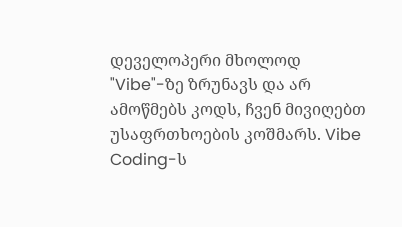დეველოპერი მხოლოდ "Vibe"-ზე ზრუნავს და არ ამოწმებს კოდს, ჩვენ მივიღებთ უსაფრთხოების კოშმარს. Vibe Coding-ს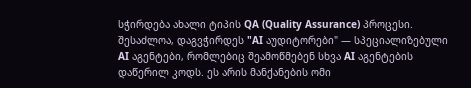სჭირდება ახალი ტიპის QA (Quality Assurance) პროცესი. შესაძლოა, დაგვჭირდეს "AI აუდიტორები" — სპეციალიზებული AI აგენტები, რომლებიც შეამოწმებენ სხვა AI აგენტების დაწერილ კოდს. ეს არის მანქანების ომი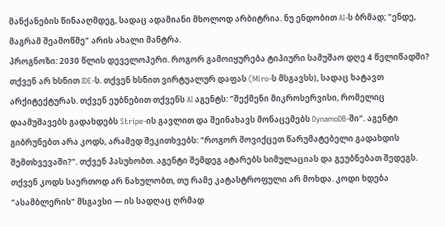მანქანების წინააღმდეგ, სადაც ადამიანი მხოლოდ არბიტრია. ნუ ენდობით AI-ს ბრმად; "ენდე, მაგრამ შეამოწმე" არის ახალი მანტრა.
პროგნოზი: 2030 წლის დეველოპერი. როგორ გამოიყურება ტიპიური სამუშაო დღე 4 წელიწადში? თქვენ არ ხსნით IDE-ს. თქვენ ხსნით ვირტუალურ დაფას (Miro-ს მსგავსს), სადაც ხატავთ არქიტექტურას. თქვენ ეუბნებით თქვენს AI აგენტს: "შექმენი მიკროსერვისი, რომელიც დაამუშავებს გადახდებს Stripe-ის გავლით და შეინახავს მონაცემებს DynamoDB-ში". აგენტი გიბრუნებთ არა კოდს, არამედ შეკითხვებს: "როგორ მოვიქცეთ წარუმატებელი გადახდის შემთხვევაში?". თქვენ პასუხობთ. აგენტი შემდეგ ატარებს სიმულაციას და გეუბნებათ შედეგს. თქვენ კოდს საერთოდ არ ნახულობთ, თუ რამე კატასტროფული არ მოხდა. კოდი ხდება "ასამბლერის" მსგავსი — ის სადღაც ღრმად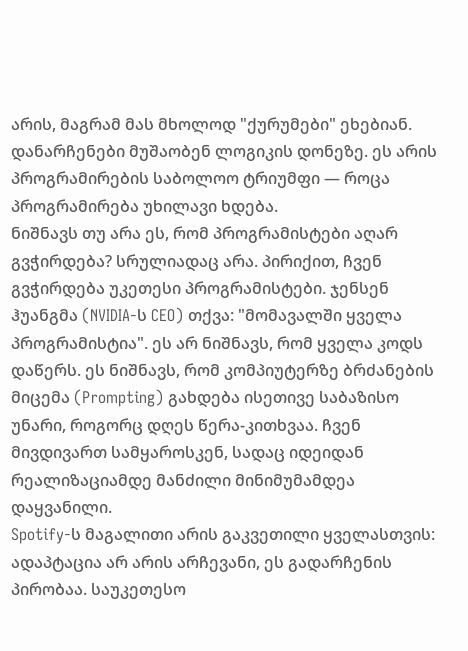არის, მაგრამ მას მხოლოდ "ქურუმები" ეხებიან. დანარჩენები მუშაობენ ლოგიკის დონეზე. ეს არის პროგრამირების საბოლოო ტრიუმფი — როცა პროგრამირება უხილავი ხდება.
ნიშნავს თუ არა ეს, რომ პროგრამისტები აღარ გვჭირდება? სრულიადაც არა. პირიქით, ჩვენ გვჭირდება უკეთესი პროგრამისტები. ჯენსენ ჰუანგმა (NVIDIA-ს CEO) თქვა: "მომავალში ყველა პროგრამისტია". ეს არ ნიშნავს, რომ ყველა კოდს დაწერს. ეს ნიშნავს, რომ კომპიუტერზე ბრძანების მიცემა (Prompting) გახდება ისეთივე საბაზისო უნარი, როგორც დღეს წერა-კითხვაა. ჩვენ მივდივართ სამყაროსკენ, სადაც იდეიდან რეალიზაციამდე მანძილი მინიმუმამდეა დაყვანილი.
Spotify-ს მაგალითი არის გაკვეთილი ყველასთვის: ადაპტაცია არ არის არჩევანი, ეს გადარჩენის პირობაა. საუკეთესო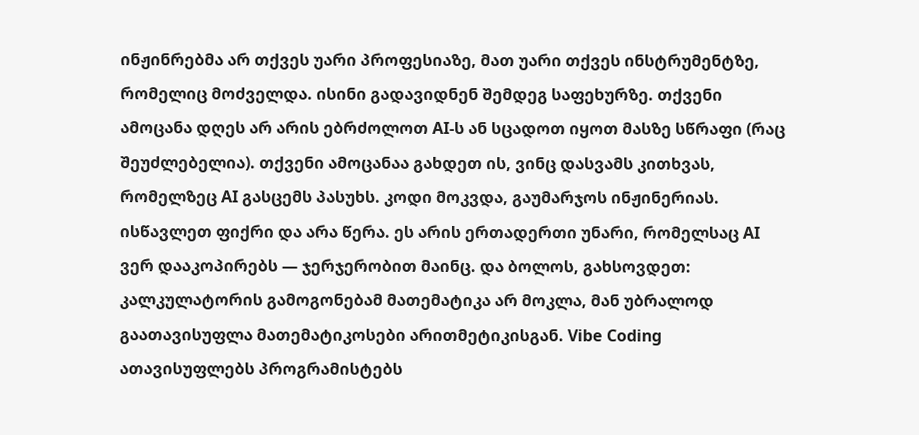ინჟინრებმა არ თქვეს უარი პროფესიაზე, მათ უარი თქვეს ინსტრუმენტზე, რომელიც მოძველდა. ისინი გადავიდნენ შემდეგ საფეხურზე. თქვენი ამოცანა დღეს არ არის ებრძოლოთ AI-ს ან სცადოთ იყოთ მასზე სწრაფი (რაც შეუძლებელია). თქვენი ამოცანაა გახდეთ ის, ვინც დასვამს კითხვას, რომელზეც AI გასცემს პასუხს. კოდი მოკვდა, გაუმარჯოს ინჟინერიას. ისწავლეთ ფიქრი და არა წერა. ეს არის ერთადერთი უნარი, რომელსაც AI ვერ დააკოპირებს — ჯერჯერობით მაინც. და ბოლოს, გახსოვდეთ: კალკულატორის გამოგონებამ მათემატიკა არ მოკლა, მან უბრალოდ გაათავისუფლა მათემატიკოსები არითმეტიკისგან. Vibe Coding ათავისუფლებს პროგრამისტებს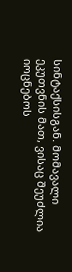სინტაქსისგან. მომავალი ეკუთვნის მათ, ვისაც შეუძლია იოცნებოს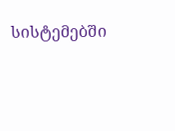სისტემებში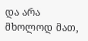და არა მხოლოდ მათ,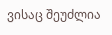ვისაც შეუძლია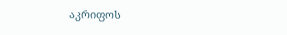აკრიფოს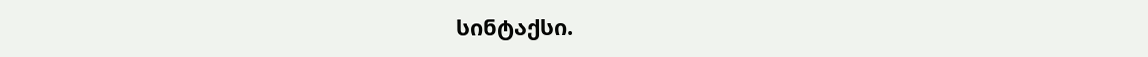სინტაქსი.